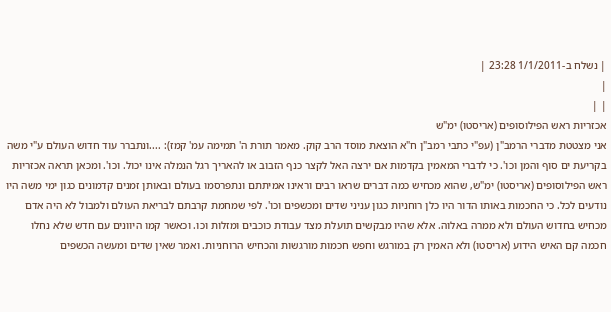| נשלח ב-1/1/2011 23:28 |
|
| |
אכזריות ראש הפילוסופים (אריסטו) ימ"ש
אני מצטטת מדברי הרמב"ן (עפ"י כתבי רמב"ן ח"א הוצאת מוסד הרב קוק. מאמר תורת ה' תמימה עמ' קמז): ....ונתברר עוד חדוש העולם ע"י משה בקריעת ים סוף והמן וכו'. כי לדברי המאמין בקדמות אם ירצה האל לקצר כנף הזבוב או להאריך רגל הנמלה אינו יכול. וכו'. ומכאן תראה אכזריות ראש הפילוסופים (אריסטו) ימ"ש, שהוא מכחיש כמה דברים שראו רבים וראינו אמיתתם ונתפרסמו בעולם ובאותן זמנים קדמונים כגון ימי משה היו נודעים לכל. כי החכמות באותו הדור היו כלן רוחניות כגון עניני שדים ומכשפים וכו'. לפי שמחמת קרבתם לבריאת העולם ולמבול לא היה אדם מכחיש בחדוש העולם ולא ממרה באלוה. אלא שהיו מבקשים תועלת מצד עבודת כוכבים ומזלות וכו. וכאשר קמו היוונים עם חדש שלא נחלו חכמה קם האיש הידוע (אריסטו) ולא האמין רק במורגש וחפש חכמות מורגשות והכחיש הרוחניות. ואמר שאין שדים ומעשה הכשפים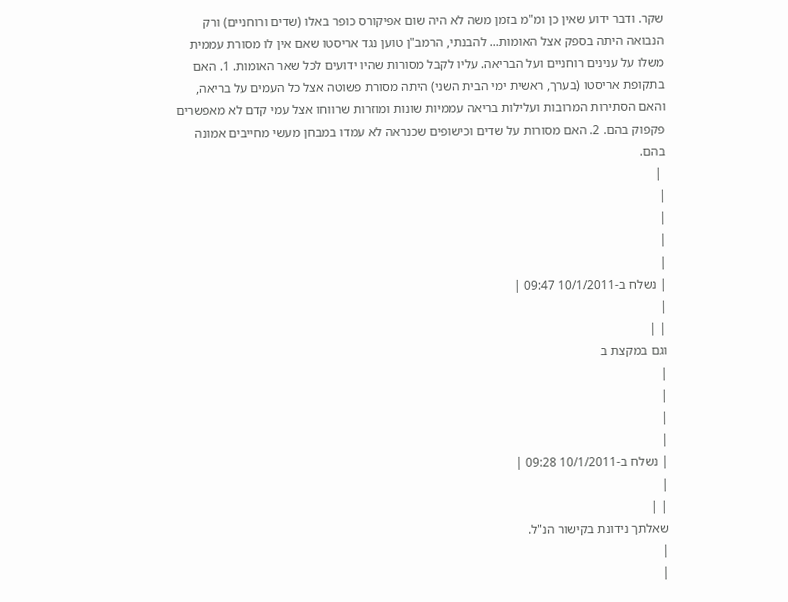שקר. ודבר ידוע שאין כן ומ"מ בזמן משה לא היה שום אפיקורס כופר באלו (שדים ורוחניים) ורק הנבואה היתה בספק אצל האומות... להבנתי, הרמב"ן טוען נגד אריסטו שאם אין לו מסורת עממית משלו על ענינים רוחניים ועל הבריאה. עליו לקבל מסורות שהיו ידועים לכל שאר האומות. 1. האם בתקופת אריסטו (בערך, ראשית ימי הבית השני) היתה מסורת פשוטה אצל כל העמים על בריאה, והאם הסתירות המרובות ועלילות בריאה עממיות שונות ומוזרות שרווחו אצל עמי קדם לא מאפשרים פקפוק בהם. 2. האם מסורות על שדים וכישופים שכנראה לא עמדו במבחן מעשי מחייבים אמונה בהם.
 |
|
|
|
|
| נשלח ב-10/1/2011 09:47 |
|
| |
וגם במקצת ב
|
|
|
|
| נשלח ב-10/1/2011 09:28 |
|
| |
שאלתך נידונת בקישור הנ"ל.
|
|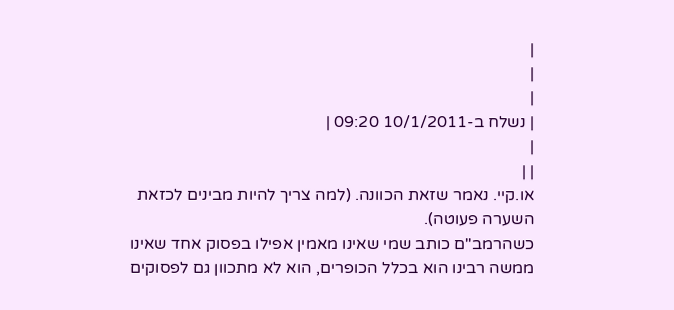|
|
|
| נשלח ב-10/1/2011 09:20 |
|
| |
או.קיי. נאמר שזאת הכוונה. (למה צריך להיות מבינים לכזאת השערה פעוטה).
כשהרמב"ם כותב שמי שאינו מאמין אפילו בפסוק אחד שאינו ממשה רבינו הוא בכלל הכופרים, הוא לא מתכוון גם לפסוקים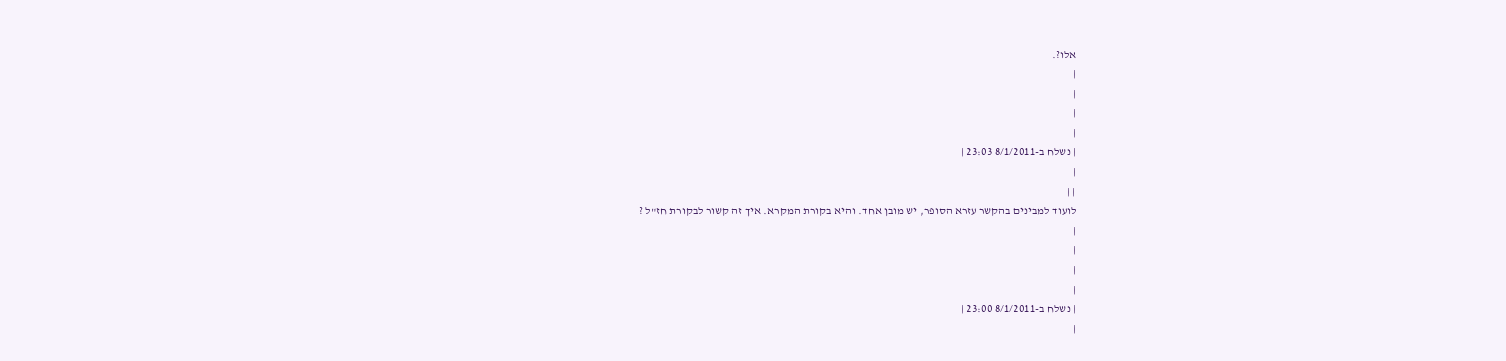אלו?.
|
|
|
|
| נשלח ב-8/1/2011 23:03 |
|
| |
לועוד למבינים בהקשר עזרא הסופר, יש מובן אחד. והיא בקורת המקרא. איך זה קשור לבקורת חז"ל ?
|
|
|
|
| נשלח ב-8/1/2011 23:00 |
|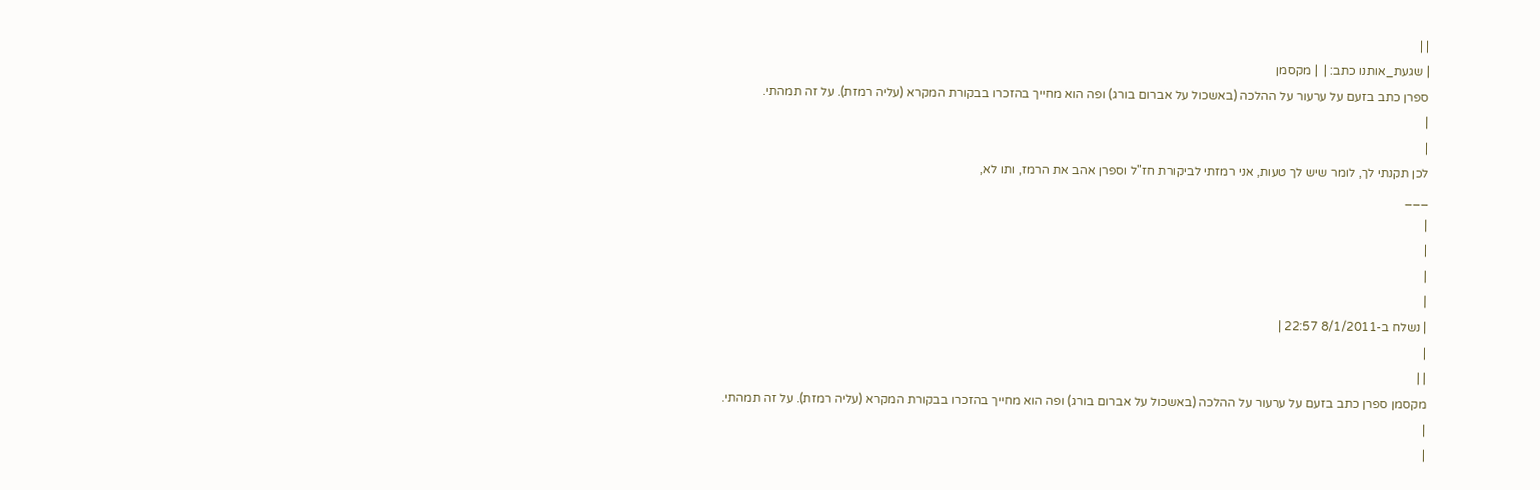| |
| שגעת_אותנו כתב: |  | מקסמן
ספרן כתב בזעם על ערעור על ההלכה (באשכול על אברום בורג) ופה הוא מחייך בהזכרו בבקורת המקרא (עליה רמזת). על זה תמהתי.
|
|
לכן תקנתי לך, לומר שיש לך טעות, אני רמזתי לביקורת חז"ל וספרן אהב את הרמז, ותו לא,
___
|
|
|
|
| נשלח ב-8/1/2011 22:57 |
|
| |
מקסמן ספרן כתב בזעם על ערעור על ההלכה (באשכול על אברום בורג) ופה הוא מחייך בהזכרו בבקורת המקרא (עליה רמזת). על זה תמהתי.
|
|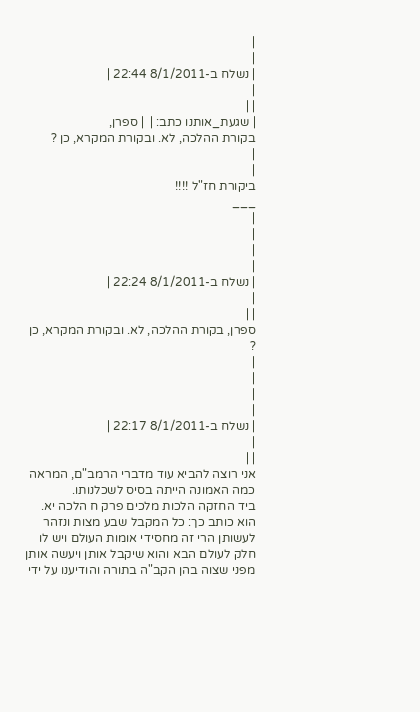|
|
| נשלח ב-8/1/2011 22:44 |
|
| |
| שגעת_אותנו כתב: |  | ספרן,
בקורת ההלכה, לא. ובקורת המקרא, כן ?
|
|
ביקורת חז"ל !!!!
___
|
|
|
|
| נשלח ב-8/1/2011 22:24 |
|
| |
ספרן, בקורת ההלכה, לא. ובקורת המקרא, כן ?
|
|
|
|
| נשלח ב-8/1/2011 22:17 |
|
| |
אני רוצה להביא עוד מדברי הרמב"ם, המראה כמה האמונה הייתה בסיס לשכלנותו.
ביד החזקה הלכות מלכים פרק ח הלכה יא. הוא כותב כך: כל המקבל שבע מצות ונזהר לעשותן הרי זה מחסידי אומות העולם ויש לו חלק לעולם הבא והוא שיקבל אותן ויעשה אותן מפני שצוה בהן הקב"ה בתורה והודיענו על ידי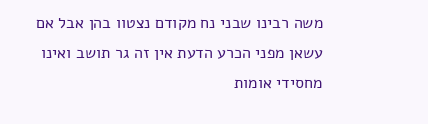משה רבינו שבני נח מקודם נצטוו בהן אבל אם עשאן מפני הכרע הדעת אין זה גר תושב ואינו מחסידי אומות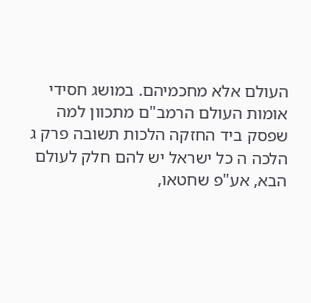העולם אלא מחכמיהם. במושג חסידי אומות העולם הרמב"ם מתכוון למה שפסק ביד החזקה הלכות תשובה פרק ג הלכה ה כל ישראל יש להם חלק לעולם הבא, אע"פ שחטאו,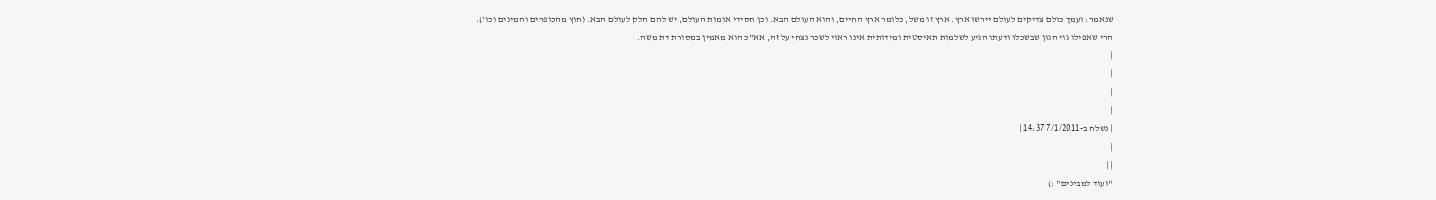שנאמר: ועמך כולם צדיקים לעולם יירשו ארץ. ארץ זו משל, כלומר ארץ החיים, והוא העולם הבא. וכן חסידי אומות העולם, יש להם חלק לעולם הבא. (חוץ מהכופרים והמינים וכו').
הרי שאפילו גוי הגון שבשכלו ודעתו הגיע לשלמות תאיסטית ומידותית אינו ראוי לשכר נצחי על זה, אא"כ הוא מאמין במסורת דת משה.
|
|
|
|
| נשלח ב-7/1/2011 14:37 |
|
| |
"ועוד למבינים" :)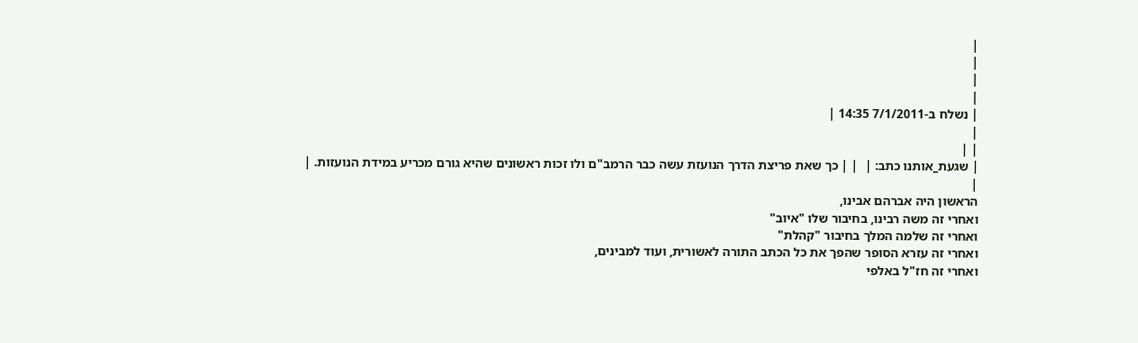|
|
|
|
| נשלח ב-7/1/2011 14:35 |
|
| |
| שגעת_אותנו כתב: |  | | כך שאת פריצת הדרך הנועזת עשה כבר הרמב"ם ולו זכות ראשונים שהיא גורם מכריע במידת הנועזות. |
|
הראשון היה אברהם אבינו,
ואחרי זה משה רבינו, בחיבור שלו "איוב"
ואחרי זה שלמה המלך בחיבור "קהלת"
ואחרי זה עזרא הסופר שהפך את כל הכתב התורה לאשורית, ועוד למבינים,
ואחרי זה חז"ל באלפי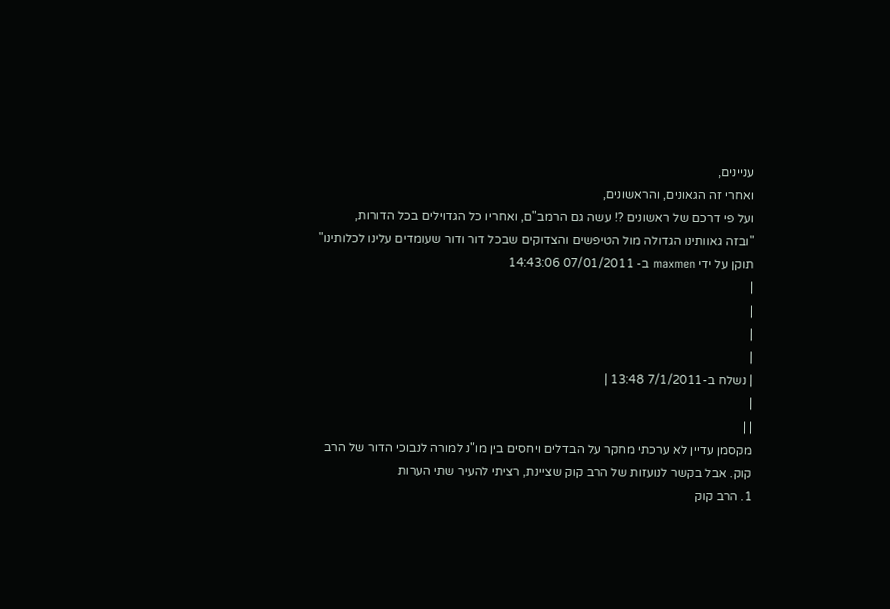עניינים,
ואחרי זה הגאונים, והראשונים,
ועל פי דרכם של ראשונים ?! עשה גם הרמב"ם, ואחריו כל הגדוילים בכל הדורות,
"ובזה גאוותינו הגדולה מול הטיפשים והצדוקים שבכל דור ודור שעומדים עלינו לכלותינו"
תוקן על ידי maxmen ב- 07/01/2011 14:43:06
|
|
|
|
| נשלח ב-7/1/2011 13:48 |
|
| |
מקסמן עדיין לא ערכתי מחקר על הבדלים ויחסים בין מו"נ למורה לנבוכי הדור של הרב קוק. אבל בקשר לנועזות של הרב קוק שציינת, רציתי להעיר שתי הערות
1. הרב קוק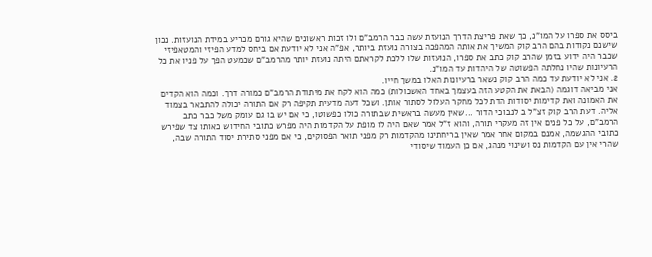ביסס את ספרו על המו"נ, כך שאת פריצת הדרך הנועזת עשה כבר הרמב"ם ולו זכות ראשונים שהיא גורם מכריע במידת הנועזות. נכון שישנם נקודות בהם הרב קוק המשיך את אותה המהפכה בצורה נועזת ביותר, אפ"ה אני לא יודעת אם ביחס למדע הפיזי והמטאפיזי שכבר היה ידוע בזמן שהרב קוק כתב את ספרו, הנועזות שלו ללכת לקראתם היתה נועזת יותר מהרמב"ם שכמעט הפך על פניו את כל הרעיונות שהיו נחלתה הפשוטה של היהדות עד המו"נ.
2. אני לא יודעת עד כמה הרב קוק נשאר ברעיונות האלו במשך חייו.
אני מביאה דוגמה (הבאת את הקטע הזה בעצמך באחד האשכולות) כמה הוא לקח את מיתודת הרמב"ם כמורה דרך. וכמה הוא הקדים את האמונה ואת קדימות יסודות הדת לכל מחקר העלול לסתור אותן. ושכל דעה מדעית תקיפה רק אם התורה יכולה להתבאר בצמוד אליה. דעת הרב קוק זצ"ל ב לנבוכי הדור ...שאין מעשה בראשית שבתורה כולו כפשוטו, כי אם יש בו גם עומק משל כבר כתב הרמב"ם, על כל פנים אין זה מעקרי תורה, והוא ז"ל אמר שאם היה לו מופת על הקדמות היה מפרש כתובי החידוש כאותו צד שפירש כתובי ההגשמה, אמנם במקום אחר אמר שאין בריחתינו מהקדמות רק מפני תואר הפסוקים, כי אם מפני סתירת יסוד התורה שבה, שהרי אין עם הקדמות נס ושינוי מנהג, אם כן העמוד שיסודי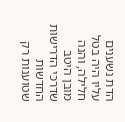הדת נשענים עליו היה בטל חלילה, והנה מובן היטב שדרכי הדרישות החדשות שטוענות רק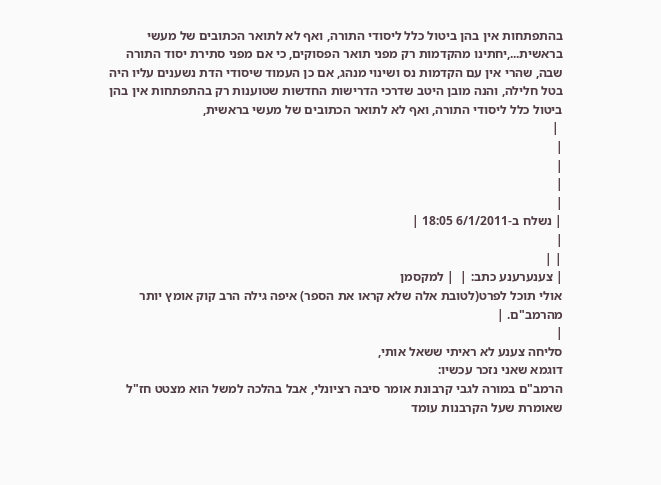בהתפתחות אין בהן ביטול כלל ליסודי התורה, ואף לא לתואר הכתובים של מעשי בראשית...,יחתינו מהקדמות רק מפני תואר הפסוקים, כי אם מפני סתירת יסוד התורה שבה, שהרי אין עם הקדמות נס ושינוי מנהג, אם כן העמוד שיסודי הדת נשענים עליו היה בטל חלילה, והנה מובן היטב שדרכי הדרישות החדשות שטוענות רק בהתפתחות אין בהן ביטול כלל ליסודי התורה, ואף לא לתואר הכתובים של מעשי בראשית,
 |
|
|
|
|
| נשלח ב-6/1/2011 18:05 |
|
| |
| צענערענע כתב: |  | למקסמן
אולי תוכל לפרט(לטובת אלה שלא קראו את הספר) איפה גילה הרב קוק אומץ יותר מהרמב"ם. |
|
סליחה צענע לא ראיתי ששאל אותי,
דוגמא שאני נזכר עכשיו:
הרמב"ם במורה לגבי קרבונת אומר סיבה רציונלי, אבל בהלכה למשל הוא מצטט חז"ל שאומרת שעל הקרבנות עומד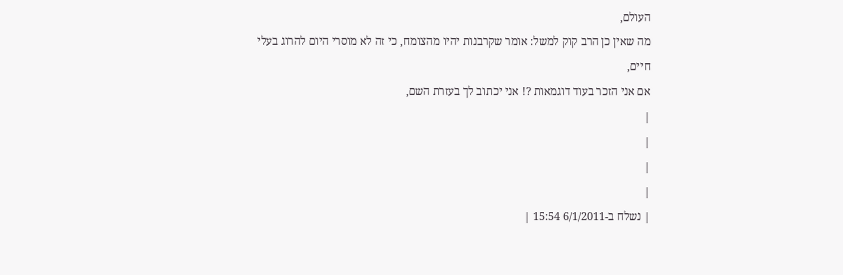העולם,
מה שאין כן הרב קוק למשל: אומר שקרבנות יהיו מהצומח, כי זה לא מוסרי היום להרוג בעלי חיים,
אם אני הזכר בעוד דוגמאות ?! אני יכתוב לך בעזרת השם,
|
|
|
|
| נשלח ב-6/1/2011 15:54 |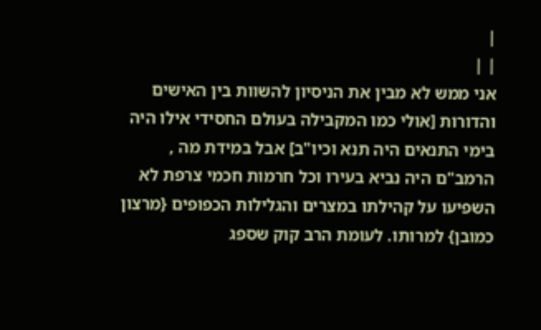|
| |
אני ממש לא מבין את הניסיון להשוות בין האישים והדורות [אולי כמו המקבילה בעולם החסידי אילו היה בימי התנאים היה תנא וכיו"ב] אבל במידת מה , הרמב"ם היה נביא בעירו וכל חרמות חכמי צרפת לא השפיעו על קהילתו במצרים והגלילות הכפופים {מרצון כמובן} למרותו. לעומת הרב קוק שספג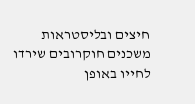חיצים ובליסטראות משכנים חוקרובים שירדו לחייו באופן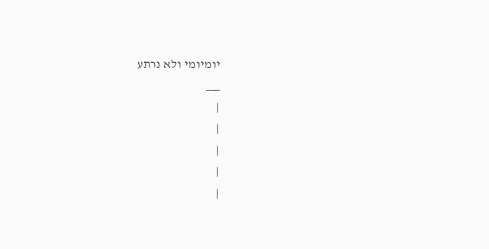יומיומי ולא נרתע
___
|
|
|
|
|